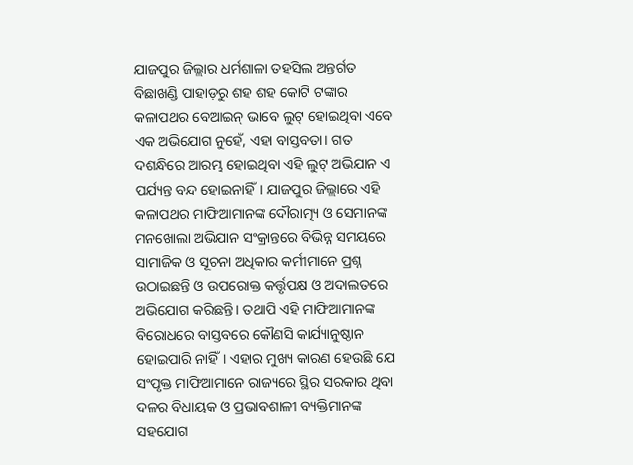ଯାଜପୁର ଜିଲ୍ଲାର ଧର୍ମଶାଳା ତହସିଲ ଅନ୍ତର୍ଗତ ବିଛାଖଣ୍ଡି ପାହାଡ଼ରୁ ଶହ ଶହ କୋଟି ଟଙ୍କାର କଳାପଥର ବେଆଇନ୍ ଭାବେ ଲୁଟ୍ ହୋଇଥିବା ଏବେ ଏକ ଅଭିଯୋଗ ନୁହେଁ, ଏହା ବାସ୍ତବତା। ଗତ ଦଶନ୍ଧିରେ ଆରମ୍ଭ ହୋଇଥିବା ଏହି ଲୁଟ୍ ଅଭିଯାନ ଏ ପର୍ଯ୍ୟନ୍ତ ବନ୍ଦ ହୋଇନାହିଁ। ଯାଜପୁର ଜିଲ୍ଲାରେ ଏହି କଳାପଥର ମାଫିଆମାନଙ୍କ ଦୌରାତ୍ମ୍ୟ ଓ ସେମାନଙ୍କ ମନଖୋଲା ଅଭିଯାନ ସଂକ୍ରାନ୍ତରେ ବିଭିନ୍ନ ସମୟରେ ସାମାଜିକ ଓ ସୂଚନା ଅଧିକାର କର୍ମୀମାନେ ପ୍ରଶ୍ନ ଉଠାଇଛନ୍ତି ଓ ଉପରୋକ୍ତ କର୍ତ୍ତୃପକ୍ଷ ଓ ଅଦାଲତରେ ଅଭିଯୋଗ କରିଛନ୍ତି। ତଥାପି ଏହି ମାଫିଆମାନଙ୍କ ବିରୋଧରେ ବାସ୍ତବରେ କୌଣସି କାର୍ଯ୍ୟାନୁଷ୍ଠାନ ହୋଇପାରି ନାହିଁ। ଏହାର ମୁଖ୍ୟ କାରଣ ହେଉଛି ଯେ ସଂପୃକ୍ତ ମାଫିଆମାନେ ରାଜ୍ୟରେ ସ୍ଥିର ସରକାର ଥିବା ଦଳର ବିଧାୟକ ଓ ପ୍ରଭାବଶାଳୀ ବ୍ୟକ୍ତିମାନଙ୍କ ସହଯୋଗ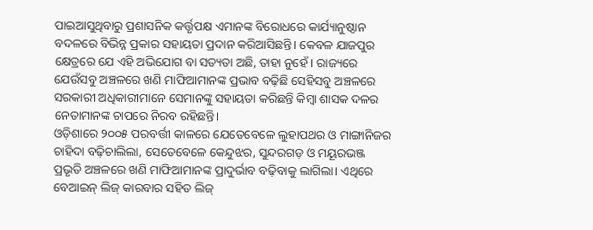ପାଇଆସୁଥିବାରୁ ପ୍ରଶାସନିକ କର୍ତ୍ତୃପକ୍ଷ ଏମାନଙ୍କ ବିରୋଧରେ କାର୍ଯ୍ୟାନୁଷ୍ଠାନ ବଦଳରେ ବିଭିନ୍ନ ପ୍ରକାର ସହାୟତା ପ୍ରଦାନ କରିଆସିଛନ୍ତି। କେବଳ ଯାଜପୁର କ୍ଷେତ୍ରରେ ଯେ ଏହି ଅଭିଯୋଗ ବା ସତ୍ୟତା ଅଛି, ତାହା ନୁହେଁ । ରାଜ୍ୟରେ ଯେଉଁସବୁ ଅଞ୍ଚଳରେ ଖଣି ମାଫିଆମାନଙ୍କ ପ୍ରଭାବ ବଢ଼ିଛି ସେହିସବୁ ଅଞ୍ଚଳରେ ସରକାରୀ ଅଧିକାରୀମାନେ ସେମାନଙ୍କୁ ସହାୟତା କରିଛନ୍ତି କିମ୍ବା ଶାସକ ଦଳର ନେତାମାନଙ୍କ ଚାପରେ ନିରବ ରହିଛନ୍ତି।
ଓଡ଼ିଶାରେ ୨୦୦୫ ପରବର୍ତ୍ତୀ କାଳରେ ଯେତେବେଳେ ଲୁହାପଥର ଓ ମାଙ୍ଗାନିଜର ଚାହିଦା ବଢ଼ିଚାଲିଲା, ସେତେବେଳେ କେନ୍ଦୁଝର, ସୁନ୍ଦରଗଡ଼ ଓ ମୟୂରଭଞ୍ଜ ପ୍ରଭୃତି ଅଞ୍ଚଳରେ ଖଣି ମାଫିଆମାନଙ୍କ ପ୍ରାଦୁର୍ଭାବ ବଢ଼ିବାକୁ ଲାଗିଲା। ଏଥିରେ ବେଆଇନ୍ ଲିଜ୍ କାରବାର ସହିତ ଲିଜ୍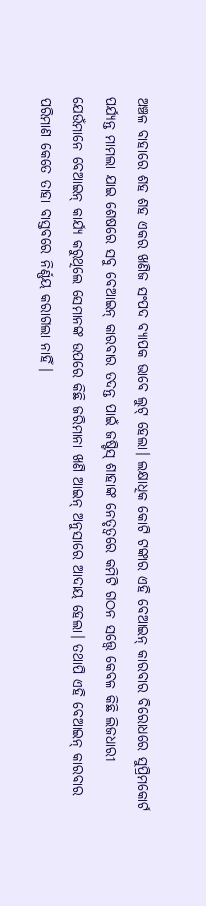ଅଞ୍ଚଳ ବାହାରେ ଶହ ଶହ ଏକର ଖଣିଜ ସଂପଦ ବ୍ୟାପକ ଭାବେ ଲୁଟ୍ ହେଲା। ଲକ୍ଷାଧିକ କୋଟି ଟଙ୍କାର ଏହି ବେଆଇନ୍ କାରବାର ବିରୋଧରେ ସୁପ୍ରିମକୋର୍ଟ ପର୍ଯ୍ୟନ୍ତ ମାମଲା ଯାଇ ଶେଷରେ ସବୁ ବେଆଇନ୍ କାରବାର ତଦନ୍ତ ପାଇଁ ଜଷ୍ଟିସ୍ ଶାହାଙ୍କ ନେତୃତ୍ୱରେ କମିଟି ଗଠନ ସତ୍ତ୍ୱେ କେବଳ କିଛି ଲିଜଧାରୀ ଯେଉଁମାନେ ବେଆଇନ୍ କାର୍ଯ୍ୟ କରୁଥିଲେ ସେମାନଙ୍କ ଉପରେ କିଛି ଜରିମାନା ଖଣି ଆଇନ୍ ଅନୁସାରେ ଆଦାୟ ହେଲା। ତଥାପି ଏହି ବେଆଇନ୍ କାରବାର ପରିମାଣ କେତେ ତାହା ବାସ୍ତବରେ ନିର୍ଣ୍ଣୟ କରାଗଲା ନାହିଁ।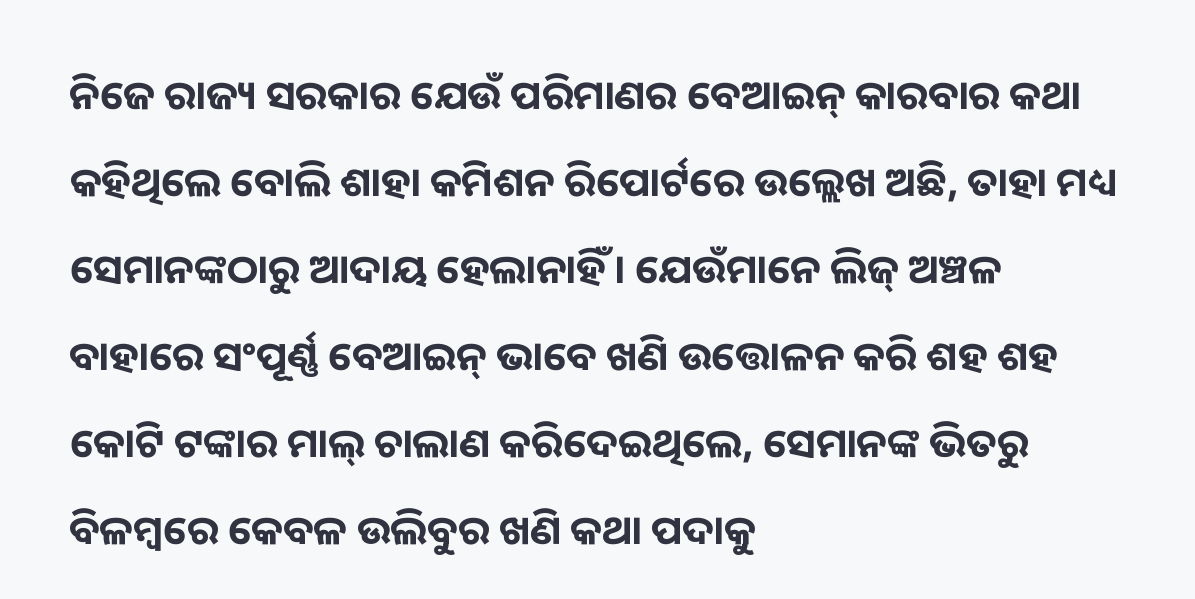ନିଜେ ରାଜ୍ୟ ସରକାର ଯେଉଁ ପରିମାଣର ବେଆଇନ୍ କାରବାର କଥା କହିଥିଲେ ବୋଲି ଶାହା କମିଶନ ରିପୋର୍ଟରେ ଉଲ୍ଲେଖ ଅଛି, ତାହା ମଧ୍ୟ ସେମାନଙ୍କଠାରୁ ଆଦାୟ ହେଲାନାହିଁ। ଯେଉଁମାନେ ଲିଜ୍ ଅଞ୍ଚଳ ବାହାରେ ସଂପୂର୍ଣ୍ଣ ବେଆଇନ୍ ଭାବେ ଖଣି ଉତ୍ତୋଳନ କରି ଶହ ଶହ କୋଟି ଟଙ୍କାର ମାଲ୍ ଚାଲାଣ କରିଦେଇଥିଲେ, ସେମାନଙ୍କ ଭିତରୁ ବିଳମ୍ବରେ କେବଳ ଉଲିବୁର ଖଣି କଥା ପଦାକୁ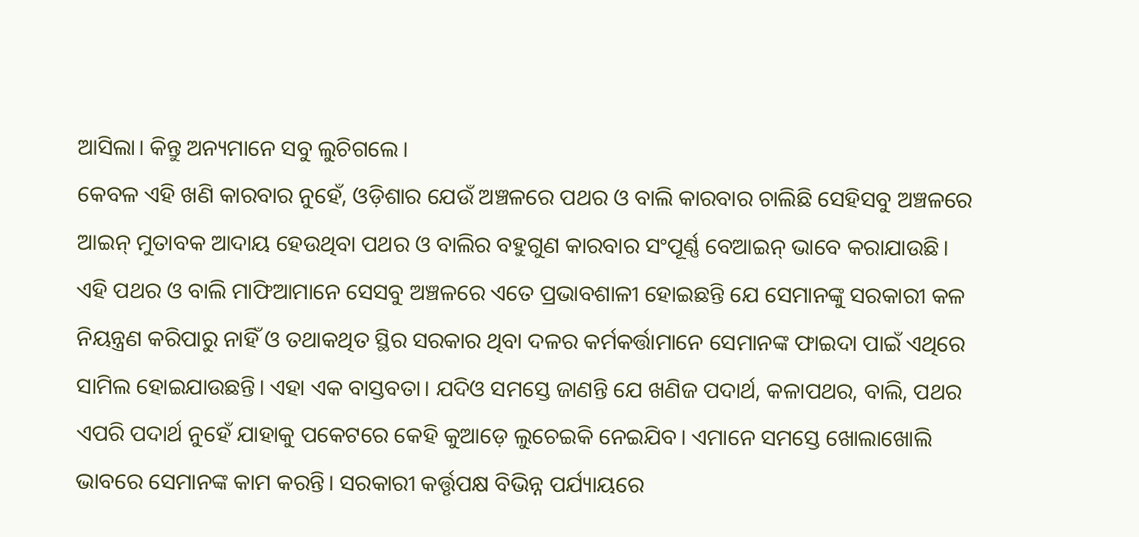ଆସିଲା। କିନ୍ତୁ ଅନ୍ୟମାନେ ସବୁ ଲୁଚିଗଲେ।
କେବଳ ଏହି ଖଣି କାରବାର ନୁହେଁ, ଓଡ଼ିଶାର ଯେଉଁ ଅଞ୍ଚଳରେ ପଥର ଓ ବାଲି କାରବାର ଚାଲିଛି ସେହିସବୁ ଅଞ୍ଚଳରେ ଆଇନ୍ ମୁତାବକ ଆଦାୟ ହେଉଥିବା ପଥର ଓ ବାଲିର ବହୁଗୁଣ କାରବାର ସଂପୂର୍ଣ୍ଣ ବେଆଇନ୍ ଭାବେ କରାଯାଉଛି। ଏହି ପଥର ଓ ବାଲି ମାଫିଆମାନେ ସେସବୁ ଅଞ୍ଚଳରେ ଏତେ ପ୍ରଭାବଶାଳୀ ହୋଇଛନ୍ତି ଯେ ସେମାନଙ୍କୁ ସରକାରୀ କଳ ନିୟନ୍ତ୍ରଣ କରିପାରୁ ନାହିଁ ଓ ତଥାକଥିତ ସ୍ଥିର ସରକାର ଥିବା ଦଳର କର୍ମକର୍ତ୍ତାମାନେ ସେମାନଙ୍କ ଫାଇଦା ପାଇଁ ଏଥିରେ ସାମିଲ ହୋଇଯାଉଛନ୍ତି। ଏହା ଏକ ବାସ୍ତବତା। ଯଦିଓ ସମସ୍ତେ ଜାଣନ୍ତି ଯେ ଖଣିଜ ପଦାର୍ଥ, କଳାପଥର, ବାଲି, ପଥର ଏପରି ପଦାର୍ଥ ନୁହେଁ ଯାହାକୁ ପକେଟରେ କେହି କୁଆଡ଼େ ଲୁଚେଇକି ନେଇଯିବ। ଏମାନେ ସମସ୍ତେ ଖୋଲାଖୋଲି ଭାବରେ ସେମାନଙ୍କ କାମ କରନ୍ତି। ସରକାରୀ କର୍ତ୍ତୃପକ୍ଷ ବିଭିନ୍ନ ପର୍ଯ୍ୟାୟରେ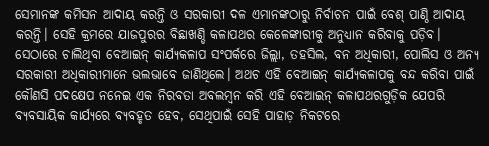ସେମାନଙ୍କ କମିସନ ଆଦାୟ କରନ୍ତି ଓ ସରକାରୀ ଦଳ ଏମାନଙ୍କଠାରୁ ନିର୍ବାଚନ ପାଇଁ ବେଶ୍ ପାଣ୍ଠି ଆଦାୟ କରନ୍ତି। ସେହି କ୍ରମରେ ଯାଜପୁରର ବିଛାଖଣ୍ଡି କଳାପଥର କେଳେଙ୍କାରୀକୁ ଅନୁଧ୍ୟାନ କରିବାକୁ ପଡ଼ିବ। ସେଠାରେ ଚାଲିଥିବା ବେଆଇନ୍ କାର୍ଯ୍ୟକଳାପ ସଂପର୍କରେ ଜିଲ୍ଲା, ତହସିଲ, ବନ ଅଧିକାରୀ, ପୋଲିସ ଓ ଅନ୍ୟ ସରକାରୀ ଅଧିକାରୀମାନେ ଭଲଭାବେ ଜାଣିଥିଲେ। ଅଥଚ ଏହି ବେଆଇନ୍ କାର୍ଯ୍ୟକଳାପକୁ ବନ୍ଦ କରିବା ପାଇଁ କୌଣସି ପଦକ୍ଷେପ ନନେଇ ଏକ ନିରବତା ଅବଲମ୍ବନ କରି ଏହି ବେଆଇନ୍ କଳାପଥରଗୁଡ଼ିକ ଯେପରି ବ୍ୟବସାୟିକ କାର୍ଯ୍ୟରେ ବ୍ୟବହୃତ ହେବ, ସେଥିପାଇଁ ସେହି ପାହାଡ଼ ନିକଟରେ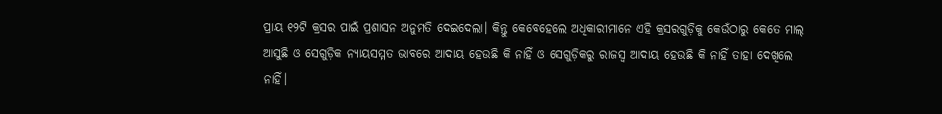ପ୍ରାୟ ୧୨ଟି କ୍ରସର ପାଇଁ ପ୍ରଶାସନ ଅନୁମତି ଦେଇଦେଲା। କିନ୍ତୁ କେବେହେଲେ ଅଧିକାରୀମାନେ ଏହି କ୍ରସରଗୁଡ଼ିକୁ କେଉଁଠାରୁ କେତେ ମାଲ୍ ଆସୁଛି ଓ ସେଗୁଡ଼ିକ ନ୍ୟାୟସମ୍ମତ ଭାବରେ ଆଦାୟ ହେଉଛି କି ନାହିଁ ଓ ସେଗୁଡ଼ିକରୁ ରାଜସ୍ୱ ଆଦାୟ ହେଉଛି କି ନାହିଁ ତାହା ଦେଖିଲେ ନାହିଁ।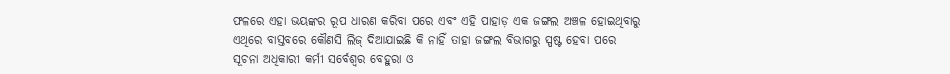ଫଳରେ ଏହା ଭୟଙ୍କର ରୂପ ଧାରଣ କରିବା ପରେ ଏବଂ ଏହି ପାହାଡ଼ ଏକ ଜଙ୍ଗଲ ଅଞ୍ଚଳ ହୋଇଥିବାରୁ ଏଥିରେ ବାସ୍ତବରେ କୌଣସି ଲିଜ୍ ଦିଆଯାଇଛି କି ନାହିଁ ତାହା ଜଙ୍ଗଲ ବିଭାଗରୁ ସ୍ପଷ୍ଟ ହେବା ପରେ ସୂଚନା ଅଧିକାରୀ କର୍ମୀ ସର୍ବେଶ୍ୱର ବେହୁରା ଓ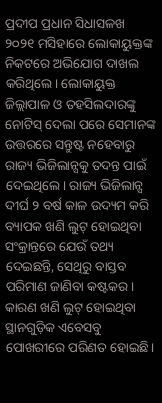ପ୍ରଦୀପ ପ୍ରଧାନ ସିଧାସଳଖ ୨୦୨୧ ମସିହାରେ ଲୋକାୟୁକ୍ତଙ୍କ ନିକଟରେ ଅଭିଯୋଗ ଦାଖଲ କରିଥିଲେ। ଲୋକାୟୁକ୍ତ ଜିଲ୍ଲାପାଳ ଓ ତହସିଲଦାରଙ୍କୁ ନୋଟିସ୍ ଦେଲା ପରେ ସେମାନଙ୍କ ଉତ୍ତରରେ ସନ୍ତୁଷ୍ଟ ନହେବାରୁ ରାଜ୍ୟ ଭିଜିଲାନ୍ସକୁ ତଦନ୍ତ ପାଇଁ ଦେଇଥିଲେ। ରାଜ୍ୟ ଭିଜିଲାନ୍ସ ଦୀର୍ଘ ୨ ବର୍ଷ କାଳ ଉଦ୍ୟମ କରି ବ୍ୟାପକ ଖଣି ଲୁଟ୍ ହୋଇଥିବା ସଂକ୍ରାନ୍ତରେ ଯେଉଁ ତଥ୍ୟ ଦେଇଛନ୍ତି, ସେଥିରୁ ବାସ୍ତବ ପରିମାଣ ଜାଣିବା କଷ୍ଟକର। କାରଣ ଖଣି ଲୁଟ୍ ହୋଇଥିବା ସ୍ଥାନଗୁଡ଼ିକ ଏବେସବୁ ପୋଖରୀରେ ପରିଣତ ହୋଇଛି।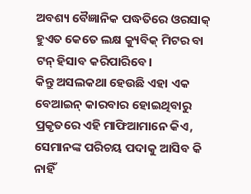ଅବଶ୍ୟ ବୈଜ୍ଞାନିକ ପଦ୍ଧତିରେ ଓରସାକ୍ ହୁଏତ କେତେ ଲକ୍ଷ କ୍ୟୁବିକ୍ ମିଟର ବା ଟନ୍ ହିସାବ କରିପାରିବେ।
କିନ୍ତୁ ଅସଲକଥା ହେଉଛି ଏହା ଏକ ବେଆଇନ୍ କାରବାର ହୋଇଥିବାରୁ ପ୍ରକୃତରେ ଏହି ମାଫିଆମାନେ କିଏ, ସେମାନଙ୍କ ପରିଚୟ ପଦାକୁ ଆସିବ କି ନାହିଁ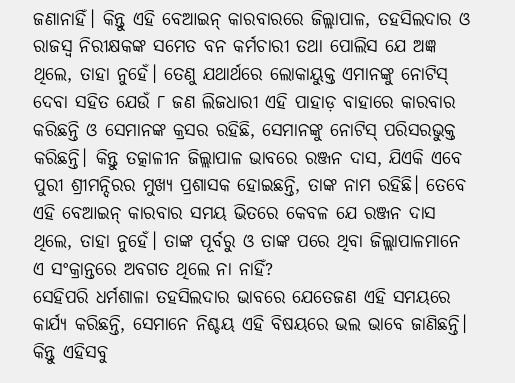ଜଣାନାହିଁ। କିନ୍ତୁ ଏହି ବେଆଇନ୍ କାରବାରରେ ଜିଲ୍ଲାପାଳ, ତହସିଲଦାର ଓ ରାଜସ୍ୱ ନିରୀକ୍ଷକଙ୍କ ସମେତ ବନ କର୍ମଚାରୀ ତଥା ପୋଲିସ ଯେ ଅଜ୍ଞ ଥିଲେ, ତାହା ନୁହେଁ। ତେଣୁ ଯଥାର୍ଥରେ ଲୋକାୟୁକ୍ତ ଏମାନଙ୍କୁ ନୋଟିସ୍ ଦେବା ସହିତ ଯେଉଁ ୮ ଜଣ ଲିଜଧାରୀ ଏହି ପାହାଡ଼ ବାହାରେ କାରବାର କରିଛନ୍ତି ଓ ସେମାନଙ୍କ କ୍ରସର ରହିଛି, ସେମାନଙ୍କୁ ନୋଟିସ୍ ପରିସରଭୁକ୍ତ କରିଛନ୍ତି। କିନ୍ତୁ ତତ୍କାଳୀନ ଜିଲ୍ଲାପାଳ ଭାବରେ ରଞ୍ଜନ ଦାସ, ଯିଏକି ଏବେ ପୁରୀ ଶ୍ରୀମନ୍ଦିରର ମୁଖ୍ୟ ପ୍ରଶାସକ ହୋଇଛନ୍ତି, ତାଙ୍କ ନାମ ରହିଛି। ତେବେ ଏହି ବେଆଇନ୍ କାରବାର ସମୟ ଭିତରେ କେବଳ ଯେ ରଞ୍ଜନ ଦାସ ଥିଲେ, ତାହା ନୁହେଁ। ତାଙ୍କ ପୂର୍ବରୁ ଓ ତାଙ୍କ ପରେ ଥିବା ଜିଲ୍ଲାପାଳମାନେ ଏ ସଂକ୍ରାନ୍ତରେ ଅବଗତ ଥିଲେ ନା ନାହିଁ?
ସେହିପରି ଧର୍ମଶାଳା ତହସିଲଦାର ଭାବରେ ଯେତେଜଣ ଏହି ସମୟରେ କାର୍ଯ୍ୟ କରିଛନ୍ତି, ସେମାନେ ନିଶ୍ଚୟ ଏହି ବିଷୟରେ ଭଲ ଭାବେ ଜାଣିଛନ୍ତି। କିନ୍ତୁ ଏହିସବୁ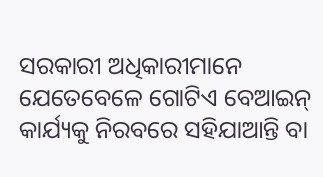ସରକାରୀ ଅଧିକାରୀମାନେ ଯେତେବେଳେ ଗୋଟିଏ ବେଆଇନ୍ କାର୍ଯ୍ୟକୁ ନିରବରେ ସହିଯାଆନ୍ତି ବା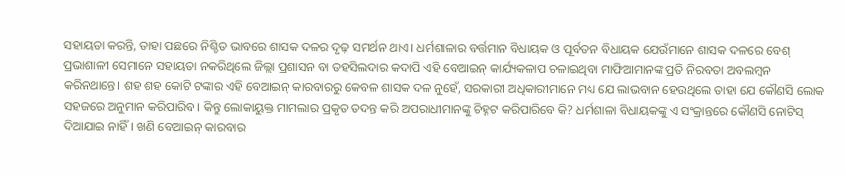ସହାୟତା କରନ୍ତି, ତାହା ପଛରେ ନିଶ୍ଚିତ ଭାବରେ ଶାସକ ଦଳର ଦୃଢ଼ ସମର୍ଥନ ଥାଏ। ଧର୍ମଶାଳାର ବର୍ତ୍ତମାନ ବିଧାୟକ ଓ ପୂର୍ବତନ ବିଧାୟକ ଯେଉଁମାନେ ଶାସକ ଦଳରେ ବେଶ୍ ପ୍ରଭାଶାଳୀ ସେମାନେ ସହାୟତା ନକରିଥିଲେ ଜିଲ୍ଲା ପ୍ରଶାସନ ବା ତହସିଲଦାର କଦାପି ଏହି ବେଆଇନ୍ କାର୍ଯ୍ୟକଳାପ ଚଳାଇଥିବା ମାଫିଆମାନଙ୍କ ପ୍ରତି ନିରବତା ଅବଲମ୍ବନ କରିନଥାନ୍ତେ। ଶହ ଶହ କୋଟି ଟଙ୍କାର ଏହି ବେଆଇନ୍ କାରବାରରୁ କେବଳ ଶାସକ ଦଳ ନୁହେଁ, ସରକାରୀ ଅଧିକାରୀମାନେ ମଧ୍ୟ ଯେ ଲାଭବାନ ହେଉଥିଲେ ତାହା ଯେ କୌଣସି ଲୋକ ସହଜରେ ଅନୁମାନ କରିପାରିବ। କିନ୍ତୁ ଲୋକାୟୁକ୍ତ ମାମଲାର ପ୍ରକୃତ ତଦନ୍ତ କରି ଅପରାଧୀମାନଙ୍କୁ ଚିହ୍ନଟ କରିପାରିବେ କି? ଧର୍ମଶାଳା ବିଧାୟକଙ୍କୁ ଏ ସଂକ୍ରାନ୍ତରେ କୌଣସି ନୋଟିସ୍ ଦିଆଯାଇ ନାହିଁ। ଖଣି ବେଆଇନ୍ କାରବାର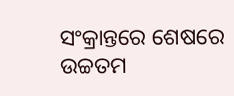ସଂକ୍ରାନ୍ତରେ ଶେଷରେ ଉଚ୍ଚତମ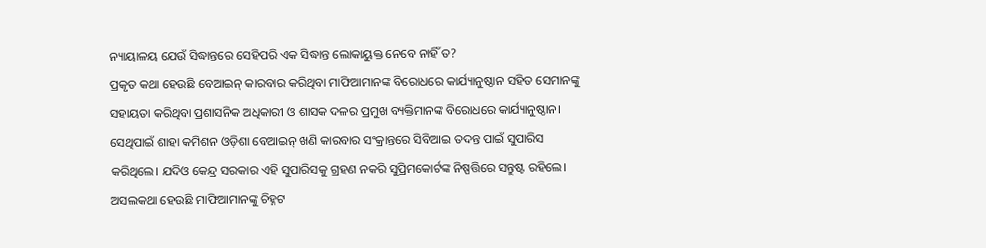ନ୍ୟାୟାଳୟ ଯେଉଁ ସିଦ୍ଧାନ୍ତରେ ସେହିପରି ଏକ ସିଦ୍ଧାନ୍ତ ଲୋକାୟୁକ୍ତ ନେବେ ନାହିଁ ତ?
ପ୍ରକୃତ କଥା ହେଉଛି ବେଆଇନ୍ କାରବାର କରିଥିବା ମାଫିଆମାନଙ୍କ ବିରୋଧରେ କାର୍ଯ୍ୟାନୁଷ୍ଠାନ ସହିତ ସେମାନଙ୍କୁ ସହାୟତା କରିଥିବା ପ୍ରଶାସନିକ ଅଧିକାରୀ ଓ ଶାସକ ଦଳର ପ୍ରମୁଖ ବ୍ୟକ୍ତିମାନଙ୍କ ବିରୋଧରେ କାର୍ଯ୍ୟାନୁଷ୍ଠାନ। ସେଥିପାଇଁ ଶାହା କମିଶନ ଓଡ଼ିଶା ବେଆଇନ୍ ଖଣି କାରବାର ସଂକ୍ରାନ୍ତରେ ସିବିଆଇ ତଦନ୍ତ ପାଇଁ ସୁପାରିସ କରିଥିଲେ। ଯଦିଓ କେନ୍ଦ୍ର ସରକାର ଏହି ସୁପାରିସକୁ ଗ୍ରହଣ ନକରି ସୁପ୍ରିମକୋର୍ଟଙ୍କ ନିଷ୍ପତ୍ତିରେ ସନ୍ତୁଷ୍ଟ ରହିଲେ। ଅସଲକଥା ହେଉଛି ମାଫିଆମାନଙ୍କୁ ଚିହ୍ନଟ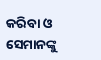କରିବା ଓ ସେମାନଙ୍କୁ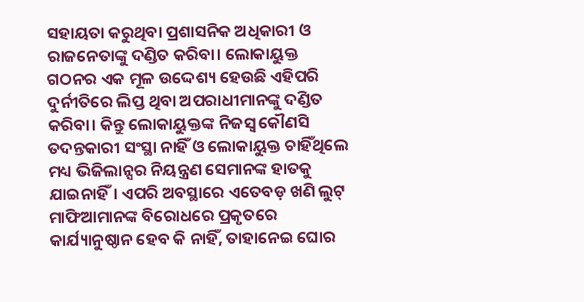ସହାୟତା କରୁଥିବା ପ୍ରଶାସନିକ ଅଧିକାରୀ ଓ ରାଜନେତାଙ୍କୁ ଦଣ୍ଡିତ କରିବା। ଲୋକାୟୁକ୍ତ ଗଠନର ଏକ ମୂଳ ଉଦ୍ଦେଶ୍ୟ ହେଉଛି ଏହିପରି ଦୁର୍ନୀତିରେ ଲିପ୍ତ ଥିବା ଅପରାଧୀମାନଙ୍କୁ ଦଣ୍ଡିତ କରିବା। କିନ୍ତୁ ଲୋକାୟୁକ୍ତଙ୍କ ନିଜସ୍ୱ କୌଣସି ତଦନ୍ତକାରୀ ସଂସ୍ଥା ନାହିଁ ଓ ଲୋକାୟୁକ୍ତ ଚାହିଁଥିଲେ ମଧ୍ୟ ଭିଜିଲାନ୍ସର ନିୟନ୍ତ୍ରଣ ସେମାନଙ୍କ ହାତକୁ ଯାଇନାହିଁ। ଏପରି ଅବସ୍ଥାରେ ଏତେବଡ଼ ଖଣି ଲୁଟ୍ ମାଫିଆମାନଙ୍କ ବିରୋଧରେ ପ୍ରକୃତରେ କାର୍ଯ୍ୟାନୁଷ୍ଠାନ ହେବ କି ନାହିଁ, ତାହାନେଇ ଘୋର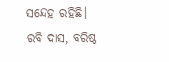ସନ୍ଦେହ ରହିଛି।
ରବି ଦାସ, ବରିଷ୍ଠ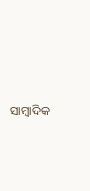ସାମ୍ବାଦିକ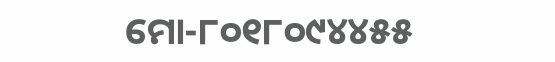ମୋ-୮୦୧୮୦୯୪୪୫୫